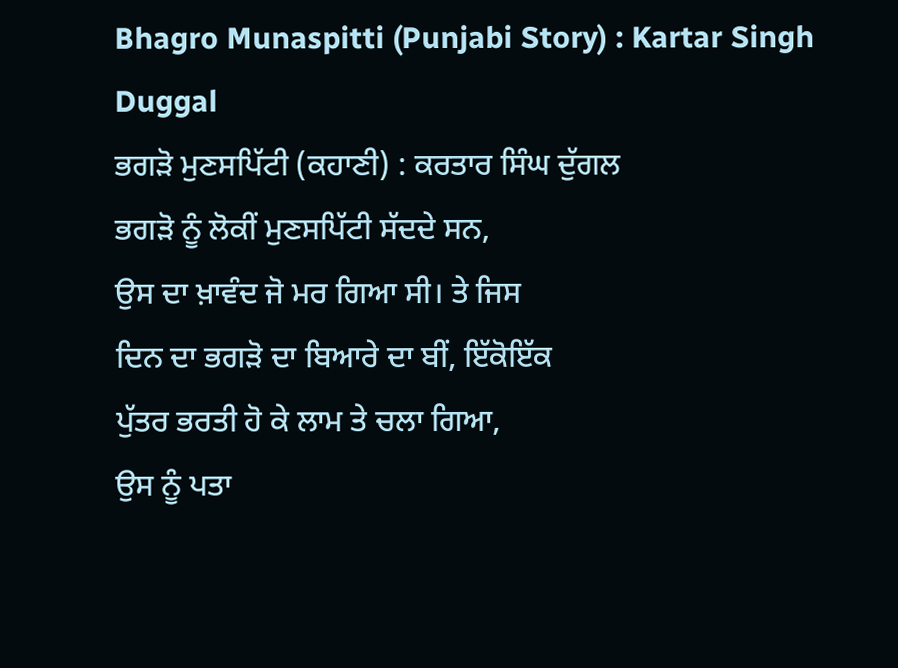Bhagro Munaspitti (Punjabi Story) : Kartar Singh Duggal
ਭਗੜੋ ਮੁਣਸਪਿੱਟੀ (ਕਹਾਣੀ) : ਕਰਤਾਰ ਸਿੰਘ ਦੁੱਗਲ
ਭਗੜੋ ਨੂੰ ਲੋਕੀਂ ਮੁਣਸਪਿੱਟੀ ਸੱਦਦੇ ਸਨ,
ਉਸ ਦਾ ਖ਼ਾਵੰਦ ਜੋ ਮਰ ਗਿਆ ਸੀ। ਤੇ ਜਿਸ
ਦਿਨ ਦਾ ਭਗੜੋ ਦਾ ਬਿਆਰੇ ਦਾ ਬੀਂ, ਇੱਕੋਇੱਕ
ਪੁੱਤਰ ਭਰਤੀ ਹੋ ਕੇ ਲਾਮ ਤੇ ਚਲਾ ਗਿਆ,
ਉਸ ਨੂੰ ਪਤਾ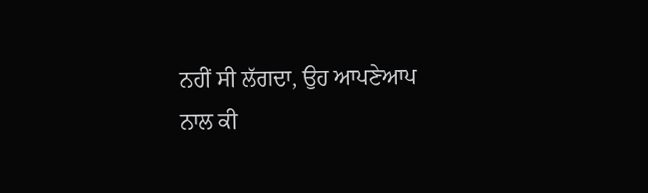ਨਹੀਂ ਸੀ ਲੱਗਦਾ, ਉਹ ਆਪਣੇਆਪ
ਨਾਲ ਕੀ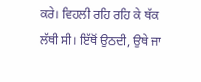ਕਰੇ। ਵਿਹਲੀ ਰਹਿ ਰਹਿ ਕੇ ਥੱਕ
ਲੱਥੀ ਸੀ। ਇੱਥੋਂ ਉਠਦੀ, ਉਥੇ ਜਾ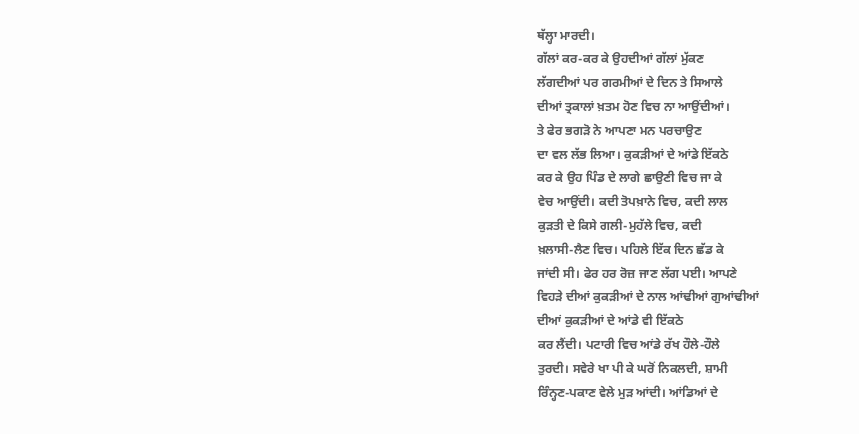ਥੱਲ੍ਹਾ ਮਾਰਦੀ।
ਗੱਲਾਂ ਕਰ-ਕਰ ਕੇ ਉਹਦੀਆਂ ਗੱਲਾਂ ਮੁੱਕਣ
ਲੱਗਦੀਆਂ ਪਰ ਗਰਮੀਆਂ ਦੇ ਦਿਨ ਤੇ ਸਿਆਲੇ
ਦੀਆਂ ਤ੍ਰਕਾਲਾਂ ਖ਼ਤਮ ਹੋਣ ਵਿਚ ਨਾ ਆਉਂਦੀਆਂ।
ਤੇ ਫੇਰ ਭਗੜੋ ਨੇ ਆਪਣਾ ਮਨ ਪਰਚਾਉਣ
ਦਾ ਵਲ ਲੱਭ ਲਿਆ। ਕੁਕੜੀਆਂ ਦੇ ਆਂਡੇ ਇੱਕਠੇ
ਕਰ ਕੇ ਉਹ ਪਿੰਡ ਦੇ ਲਾਗੇ ਛਾਉਣੀ ਵਿਚ ਜਾ ਕੇ
ਵੇਚ ਆਉਂਦੀ। ਕਦੀ ਤੋਪਖ਼ਾਨੇ ਵਿਚ, ਕਦੀ ਲਾਲ
ਕੁੜਤੀ ਦੇ ਕਿਸੇ ਗਲੀ-ਮੁਹੱਲੇ ਵਿਚ, ਕਦੀ
ਖ਼ਲਾਸੀ-ਲੈਣ ਵਿਚ। ਪਹਿਲੇ ਇੱਕ ਦਿਨ ਛੱਡ ਕੇ
ਜਾਂਦੀ ਸੀ। ਫੇਰ ਹਰ ਰੋਜ਼ ਜਾਣ ਲੱਗ ਪਈ। ਆਪਣੇ
ਵਿਹੜੇ ਦੀਆਂ ਕੁਕੜੀਆਂ ਦੇ ਨਾਲ ਆਂਢੀਆਂ ਗੁਆਂਢੀਆਂ
ਦੀਆਂ ਕੁਕੜੀਆਂ ਦੇ ਆਂਡੇ ਵੀ ਇੱਕਠੇ
ਕਰ ਲੈਂਦੀ। ਪਟਾਰੀ ਵਿਚ ਆਂਡੇ ਰੱਖ ਹੌਲੇ-ਹੌਲੇ
ਤੁਰਦੀ। ਸਵੇਰੇ ਖਾ ਪੀ ਕੇ ਘਰੋਂ ਨਿਕਲਦੀ, ਸ਼ਾਮੀ
ਰਿੰਨ੍ਹਣ-ਪਕਾਣ ਵੇਲੇ ਮੁੜ ਆਂਦੀ। ਆਂਡਿਆਂ ਦੇ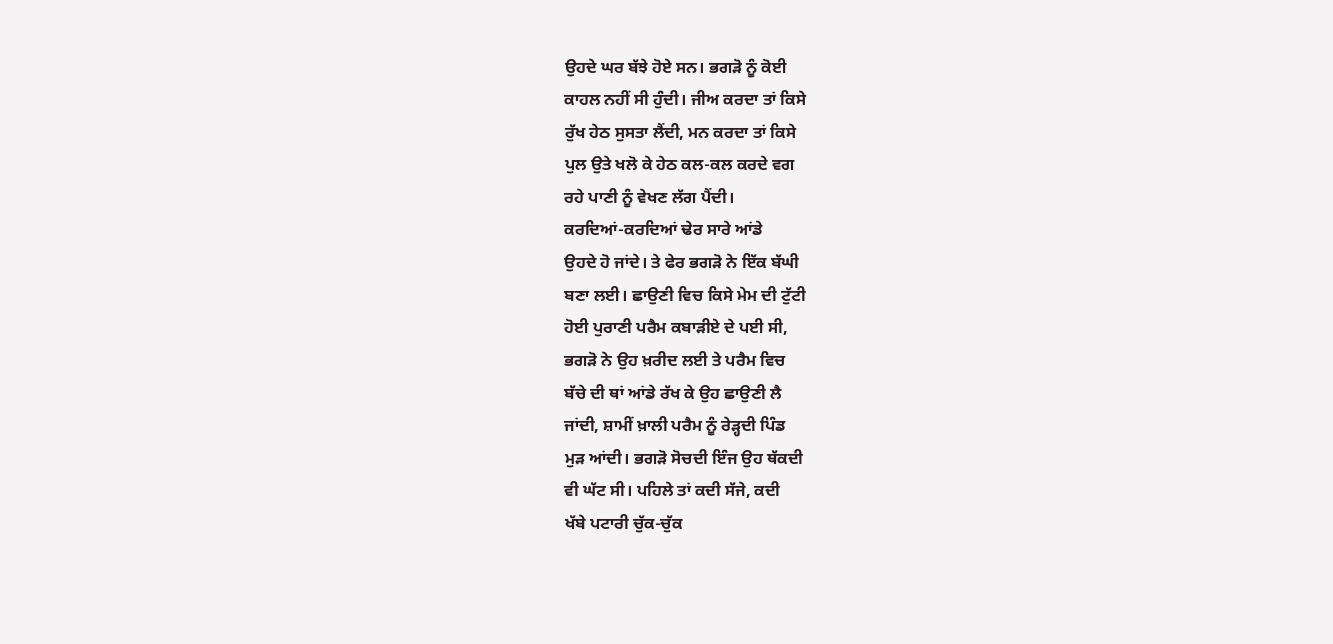ਉਹਦੇ ਘਰ ਬੱਝੇ ਹੋਏ ਸਨ। ਭਗੜੋ ਨੂੰ ਕੋਈ
ਕਾਹਲ ਨਹੀਂ ਸੀ ਹੁੰਦੀ। ਜੀਅ ਕਰਦਾ ਤਾਂ ਕਿਸੇ
ਰੁੱਖ ਹੇਠ ਸੁਸਤਾ ਲੈਂਦੀ, ਮਨ ਕਰਦਾ ਤਾਂ ਕਿਸੇ
ਪੁਲ ਉਤੇ ਖਲੋ ਕੇ ਹੇਠ ਕਲ-ਕਲ ਕਰਦੇ ਵਗ
ਰਹੇ ਪਾਣੀ ਨੂੰ ਵੇਖਣ ਲੱਗ ਪੈਂਦੀ।
ਕਰਦਿਆਂ-ਕਰਦਿਆਂ ਢੇਰ ਸਾਰੇ ਆਂਡੇ
ਉਹਦੇ ਹੋ ਜਾਂਦੇ। ਤੇ ਫੇਰ ਭਗੜੋ ਨੇ ਇੱਕ ਬੱਘੀ
ਬਣਾ ਲਈ। ਛਾਉਣੀ ਵਿਚ ਕਿਸੇ ਮੇਮ ਦੀ ਟੁੱਟੀ
ਹੋਈ ਪੁਰਾਣੀ ਪਰੈਮ ਕਬਾੜੀਏ ਦੇ ਪਈ ਸੀ,
ਭਗੜੋ ਨੇ ਉਹ ਖ਼ਰੀਦ ਲਈ ਤੇ ਪਰੈਮ ਵਿਚ
ਬੱਚੇ ਦੀ ਥਾਂ ਆਂਡੇ ਰੱਖ ਕੇ ਉਹ ਛਾਉਣੀ ਲੈ
ਜਾਂਦੀ, ਸ਼ਾਮੀਂ ਖ਼ਾਲੀ ਪਰੈਮ ਨੂੰ ਰੇੜ੍ਹਦੀ ਪਿੰਡ
ਮੁੜ ਆਂਦੀ। ਭਗੜੋ ਸੋਚਦੀ ਇੰਜ ਉਹ ਥੱਕਦੀ
ਵੀ ਘੱਟ ਸੀ। ਪਹਿਲੇ ਤਾਂ ਕਦੀ ਸੱਜੇ, ਕਦੀ
ਖੱਬੇ ਪਟਾਰੀ ਚੁੱਕ-ਚੁੱਕ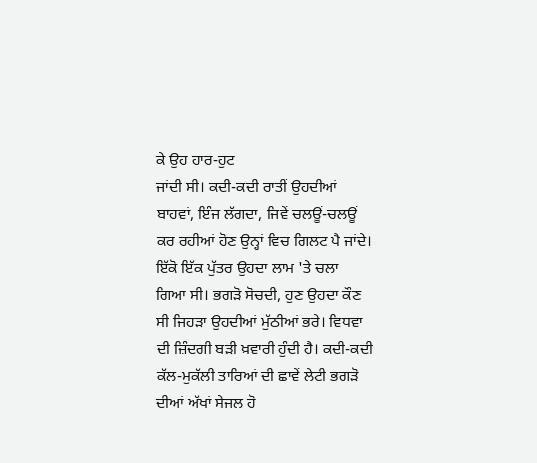ਕੇ ਉਹ ਹਾਰ-ਹੁਟ
ਜਾਂਦੀ ਸੀ। ਕਦੀ-ਕਦੀ ਰਾਤੀਂ ਉਹਦੀਆਂ
ਬਾਹਵਾਂ, ਇੰਜ ਲੱਗਦਾ, ਜਿਵੇਂ ਚਲਊਂ-ਚਲਊਂ
ਕਰ ਰਹੀਆਂ ਹੋਣ ਉਨ੍ਹਾਂ ਵਿਚ ਗਿਲਟ ਪੈ ਜਾਂਦੇ।
ਇੱਕੋ ਇੱਕ ਪੁੱਤਰ ਉਹਦਾ ਲਾਮ 'ਤੇ ਚਲਾ
ਗਿਆ ਸੀ। ਭਗੜੋ ਸੋਚਦੀ, ਹੁਣ ਉਹਦਾ ਕੌਣ
ਸੀ ਜਿਹੜਾ ਉਹਦੀਆਂ ਮੁੱਠੀਆਂ ਭਰੇ। ਵਿਧਵਾ
ਦੀ ਜ਼ਿੰਦਗੀ ਬੜੀ ਖ਼ਵਾਰੀ ਹੁੰਦੀ ਹੈ। ਕਦੀ-ਕਦੀ
ਕੱਲ-ਮੁਕੱਲੀ ਤਾਰਿਆਂ ਦੀ ਛਾਵੇਂ ਲੇਟੀ ਭਗੜੋ
ਦੀਆਂ ਅੱਖਾਂ ਸੇਜਲ ਹੋ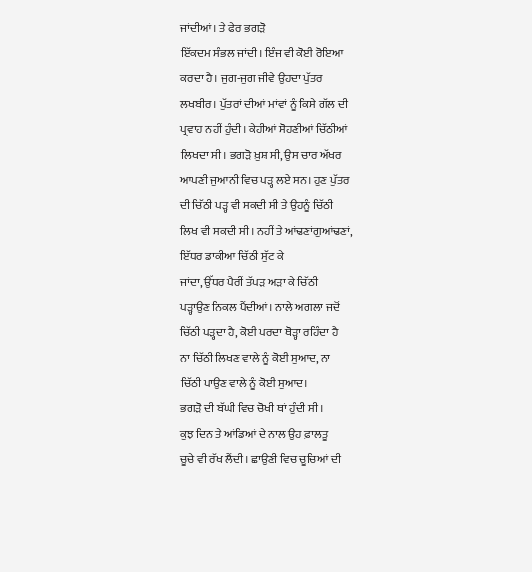ਜਾਂਦੀਆਂ। ਤੇ ਫੇਰ ਭਗੜੋ
ਇੱਕਦਮ ਸੰਭਲ ਜਾਂਦੀ। ਇੰਜ ਵੀ ਕੋਈ ਰੋਇਆ
ਕਰਦਾ ਹੈ। ਜੁਗ-ਜੁਗ ਜੀਵੇ ਉਹਦਾ ਪੁੱਤਰ
ਲਖਬੀਰ। ਪੁੱਤਰਾਂ ਦੀਆਂ ਮਾਂਵਾਂ ਨੂੰ ਕਿਸੇ ਗੱਲ ਦੀ
ਪ੍ਰਵਾਹ ਨਹੀਂ ਹੁੰਦੀ। ਕੇਹੀਆਂ ਸੋਹਣੀਆਂ ਚਿੱਠੀਆਂ
ਲਿਖਦਾ ਸੀ। ਭਗੜੋ ਖ਼ੁਸ਼ ਸੀ, ਉਸ ਚਾਰ ਅੱਖਰ
ਆਪਣੀ ਜੁਆਨੀ ਵਿਚ ਪੜ੍ਹ ਲਏ ਸਨ। ਹੁਣ ਪੁੱਤਰ
ਦੀ ਚਿੱਠੀ ਪੜ੍ਹ ਵੀ ਸਕਦੀ ਸੀ ਤੇ ਉਹਨੂੰ ਚਿੱਠੀ
ਲਿਖ ਵੀ ਸਕਦੀ ਸੀ। ਨਹੀਂ ਤੇ ਆਂਢਣਾਂਗੁਆਂਢਣਾਂ,
ਇੱਧਰ ਡਾਕੀਆ ਚਿੱਠੀ ਸੁੱਟ ਕੇ
ਜਾਂਦਾ, ਉੱਧਰ ਪੈਰੀਂ ਤੱਪੜ ਅੜਾ ਕੇ ਚਿੱਠੀ
ਪੜ੍ਹਾਉਣ ਨਿਕਲ ਪੈਂਦੀਆਂ। ਨਾਲੇ ਅਗਲਾ ਜਦੋਂ
ਚਿੱਠੀ ਪੜ੍ਹਦਾ ਹੈ, ਕੋਈ ਪਰਦਾ ਥੋੜ੍ਹਾ ਰਹਿੰਦਾ ਹੈ
ਨਾ ਚਿੱਠੀ ਲਿਖਣ ਵਾਲੇ ਨੂੰ ਕੋਈ ਸੁਆਦ, ਨਾ
ਚਿੱਠੀ ਪਾਉਣ ਵਾਲੇ ਨੂੰ ਕੋਈ ਸੁਆਦ।
ਭਗੜੋ ਦੀ ਬੱਘੀ ਵਿਚ ਚੋਖੀ ਥਾਂ ਹੁੰਦੀ ਸੀ।
ਕੁਝ ਦਿਨ ਤੇ ਆਂਡਿਆਂ ਦੇ ਨਾਲ ਉਹ ਫ਼ਾਲਤੂ
ਚੂਚੇ ਵੀ ਰੱਖ ਲੈਂਦੀ। ਛਾਉਣੀ ਵਿਚ ਚੂਚਿਆਂ ਦੀ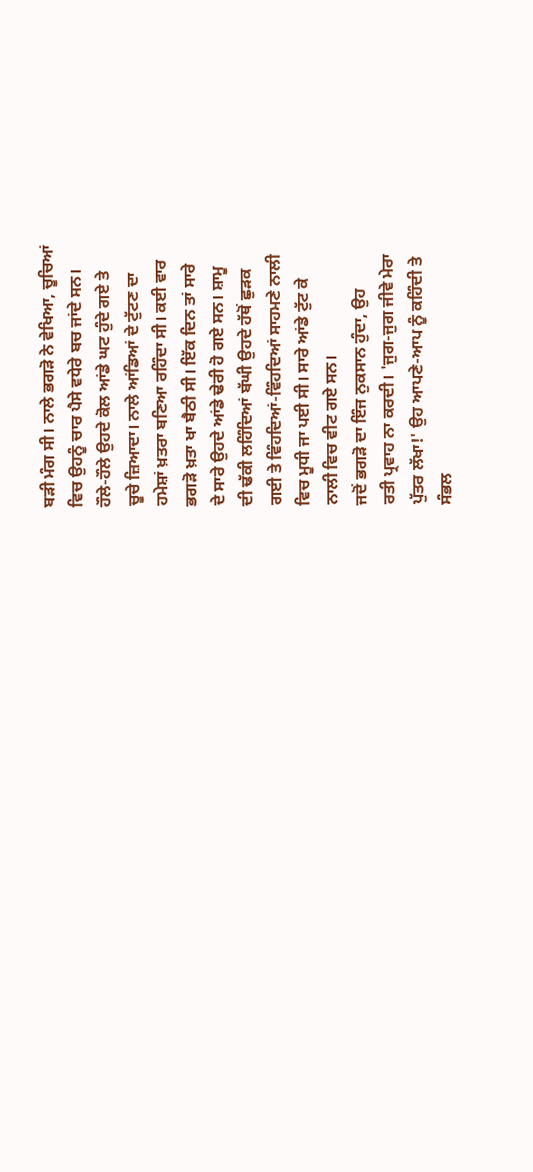ਬੜੀ ਮੰਗ ਸੀ। ਨਾਲੇ ਭਗੜੋ ਨੇ ਵੇਖਿਆ, ਚੂਚਿਆਂ
ਵਿਚ ਉਹਨੂੰ ਚਾਰ ਪੈਸੇ ਵਧੇਰੇ ਬਚ ਜਾਂਦੇ ਸਨ।
ਹੌਲੇ-ਹੌਲੇ ਉਹਦੇ ਕੋਲ ਆਂਡੇ ਘਟ ਹੁੰਦੇ ਗਏ ਤੇ
ਚੂਚੇ ਜ਼ਿਆਦਾ। ਨਾਲੇ ਆਂਡਿਆਂ ਦੇ ਟੁੱਟਣ ਦਾ
ਹਮੇਸ਼ਾਂ ਖ਼ਤਰਾ ਬਣਿਆ ਰਹਿੰਦਾ ਸੀ। ਕਈ ਵਾਰ
ਭਗੜੋ ਖ਼ਤਾ ਖਾ ਬੈਠੀ ਸੀ। ਇੱਕ ਦਿਨ ਤਾਂ ਸਾਰੇ
ਦੇ ਸਾਰੇ ਉਹਦੇ ਆਂਡੇ ਢੇਰੀ ਹੋ ਗਏ ਸਨ। ਸ਼ਾਮੂ
ਦੀ ਢੱਕੀ ਲਹਿੰਦਿਆਂ ਬੱਘੀ ਉਹਦੇ ਹੱਥੋਂ ਛੁੜਕ
ਗਈ ਤੇ ਵਿੰਹਦਿਆਂ-ਵਿੰਹਦਿਆਂ ਸਾਹਮਣੇ ਨਾਲੀ
ਵਿਚ ਮੂਧੀ ਜਾ ਪਈ ਸੀ। ਸਾਰੇ ਆਂਡੇ ਟੁੱਟ ਕੇ
ਨਾਲੀ ਵਿਚ ਵੀਟ ਗਏ ਸਨ।
ਜਦੋਂ ਭਗੜੋ ਦਾ ਇੰਜ ਨੁਕਸਾਨ ਹੁੰਦਾ, ਉਹ
ਰਤੀ ਪ੍ਰਵਾਹ ਨਾ ਕਰਦੀ। 'ਜੁਗ-ਜੁਗ ਜੀਵੇ ਮੇਰਾ
ਪੁੱਤਰ ਲੱਖਾ!' ਉਹ ਆਪਣੇ-ਆਪ ਨੂੰ ਕਹਿੰਦੀ ਤੇ
ਸੰਭਲ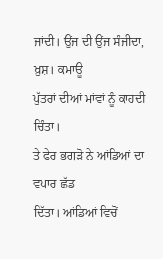ਜਾਂਦੀ। ਉਂਜ ਦੀ ਉਂਜ ਸੰਜੀਦਾ, ਖ਼ੁਸ਼। ਕਮਾਊ
ਪੁੱਤਰਾਂ ਦੀਆਂ ਮਾਂਵਾਂ ਨੂੰ ਕਾਹਦੀ ਚਿੰਤਾ।
ਤੇ ਫੇਰ ਭਗੜੋ ਨੇ ਆਂਡਿਆਂ ਦਾ ਵਪਾਰ ਛੱਡ
ਦਿੱਤਾ। ਆਂਡਿਆਂ ਵਿਚੋਂ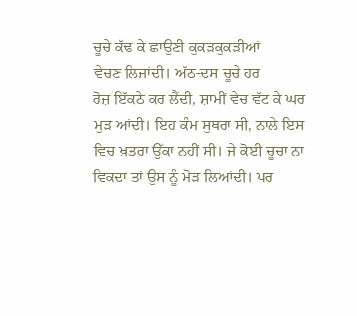ਚੂਚੇ ਕੱਢ ਕੇ ਛਾਉਣੀ ਕੁਕੜਕੁਕੜੀਆਂ
ਵੇਚਣ ਲਿਜਾਂਦੀ। ਅੱਠ-ਦਸ ਚੂਚੇ ਹਰ
ਰੋਜ਼ ਇੱਕਠੇ ਕਰ ਲੈਂਦੀ, ਸ਼ਾਮੀਂ ਵੇਚ ਵੱਟ ਕੇ ਘਰ
ਮੁੜ ਆਂਦੀ। ਇਹ ਕੰਮ ਸੁਥਰਾ ਸੀ, ਨਾਲੇ ਇਸ
ਵਿਚ ਖ਼ਤਰਾ ਉੱਕਾ ਨਹੀਂ ਸੀ। ਜੇ ਕੋਈ ਚੂਚਾ ਨਾ
ਵਿਕਦਾ ਤਾਂ ਉਸ ਨੂੰ ਮੋੜ ਲਿਆਂਦੀ। ਪਰ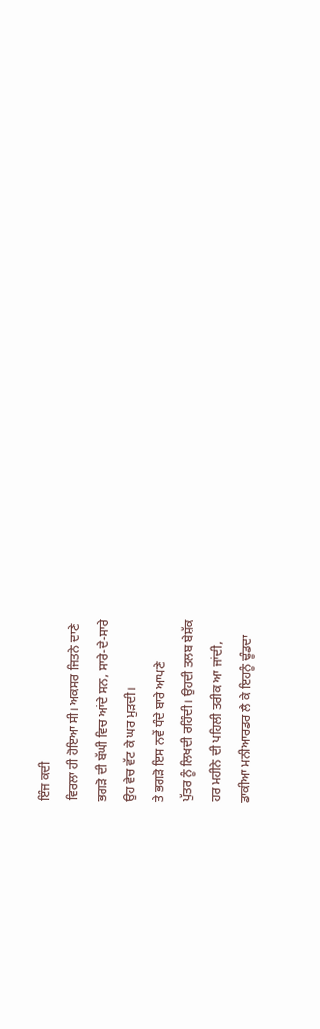ਇੰਜ ਕਦੀ
ਵਿਰਲਾ ਹੀ ਹੋਇਆ ਸੀ। ਅਕਸਰ ਜਿਤਨੇ ਦਾਣੇ
ਭਗੜੋ ਦੀ ਬੱਘੀ ਵਿਚ ਆਂਦੇ ਸਨ, ਸਾਰੇ-ਦੇ-ਸਾਰੇ
ਉਹ ਵੇਚ ਵੱਟ ਕੇ ਘਰ ਮੁੜਦੀ।
ਤੇ ਭਗੜੋ ਇਸ ਨਵੇਂ ਧੰਦੇ ਬਾਰੇ ਆਪਣੇ
ਪੁੱਤਰ ਨੂੰ ਲਿਖਦੀ ਰਹਿੰਦੀ। ਉਹਦੀ ਤਲਬ ਬੇਸ਼ੱਕ
ਹਰ ਮਹੀਨੇ ਦੀ ਪਹਿਲੀ ਤਰੀਕ ਆ ਜਾਂਦੀ,
ਡਾਕੀਆ ਮਨੀਆਰਡਰ ਲੈ ਕੇ ਇਹਨੂੰ ਢੂੰਡਦਾ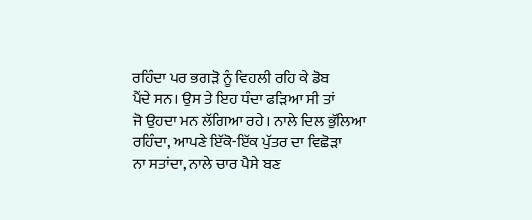ਰਹਿੰਦਾ ਪਰ ਭਗੜੋ ਨੂੰ ਵਿਹਲੀ ਰਹਿ ਕੇ ਡੋਬ
ਪੈਂਦੇ ਸਨ। ਉਸ ਤੇ ਇਹ ਧੰਦਾ ਫੜਿਆ ਸੀ ਤਾਂ
ਜੋ ਉਹਦਾ ਮਨ ਲੱਗਿਆ ਰਹੇ। ਨਾਲੇ ਦਿਲ ਭੁੱਲਿਆ
ਰਹਿੰਦਾ, ਆਪਣੇ ਇੱਕੋ-ਇੱਕ ਪੁੱਤਰ ਦਾ ਵਿਛੋੜਾ
ਨਾ ਸਤਾਂਦਾ, ਨਾਲੇ ਚਾਰ ਪੈਸੇ ਬਣ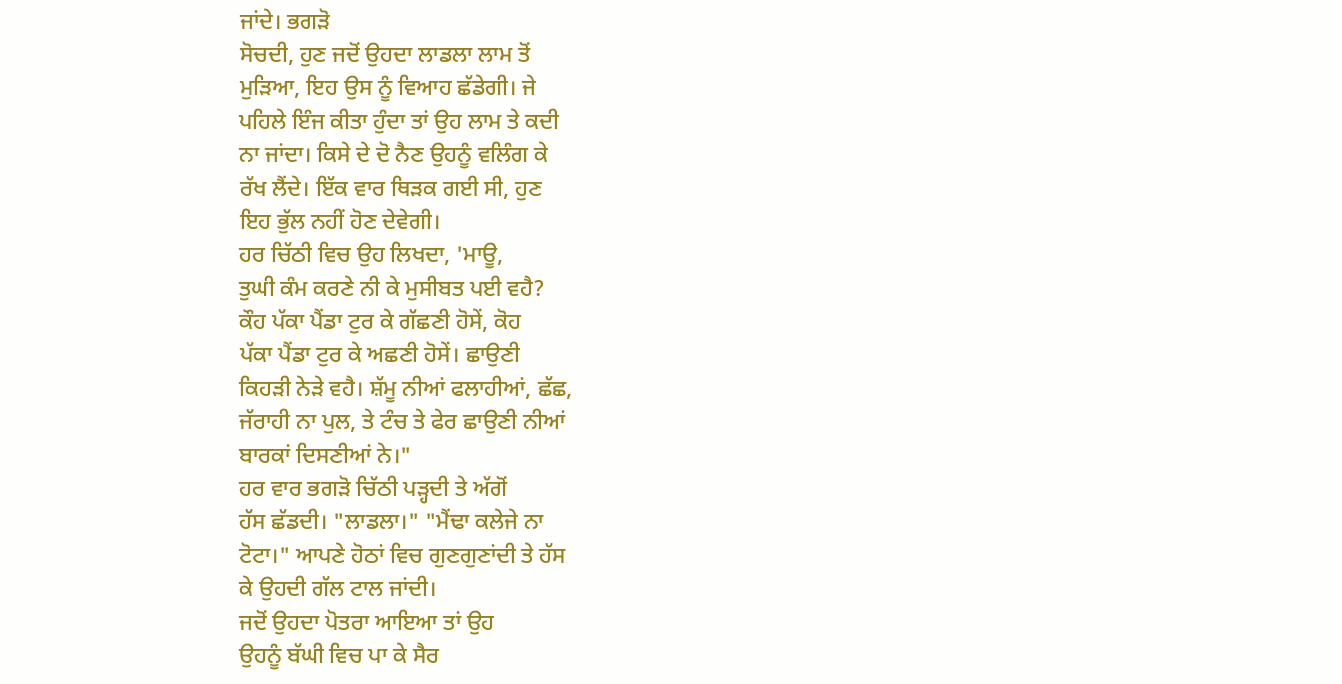ਜਾਂਦੇ। ਭਗੜੋ
ਸੋਚਦੀ, ਹੁਣ ਜਦੋਂ ਉਹਦਾ ਲਾਡਲਾ ਲਾਮ ਤੋਂ
ਮੁੜਿਆ, ਇਹ ਉਸ ਨੂੰ ਵਿਆਹ ਛੱਡੇਗੀ। ਜੇ
ਪਹਿਲੇ ਇੰਜ ਕੀਤਾ ਹੁੰਦਾ ਤਾਂ ਉਹ ਲਾਮ ਤੇ ਕਦੀ
ਨਾ ਜਾਂਦਾ। ਕਿਸੇ ਦੇ ਦੋ ਨੈਣ ਉਹਨੂੰ ਵਲਿੰਗ ਕੇ
ਰੱਖ ਲੈਂਦੇ। ਇੱਕ ਵਾਰ ਥਿੜਕ ਗਈ ਸੀ, ਹੁਣ
ਇਹ ਭੁੱਲ ਨਹੀਂ ਹੋਣ ਦੇਵੇਗੀ।
ਹਰ ਚਿੱਠੀ ਵਿਚ ਉਹ ਲਿਖਦਾ, 'ਮਾਊ,
ਤੁਘੀ ਕੰਮ ਕਰਣੇ ਨੀ ਕੇ ਮੁਸੀਬਤ ਪਈ ਵਹੈ?
ਕੌਹ ਪੱਕਾ ਪੈਂਡਾ ਟੁਰ ਕੇ ਗੱਛਣੀ ਹੋਸੇਂ, ਕੋਹ
ਪੱਕਾ ਪੈਂਡਾ ਟੁਰ ਕੇ ਅਛਣੀ ਹੋਸੇਂ। ਛਾਉਣੀ
ਕਿਹੜੀ ਨੇੜੇ ਵਹੈ। ਸ਼ੱਮੂ ਨੀਆਂ ਫਲਾਹੀਆਂ, ਛੱਛ,
ਜੱਰਾਹੀ ਨਾ ਪੁਲ, ਤੇ ਟੰਚ ਤੇ ਫੇਰ ਛਾਉਣੀ ਨੀਆਂ
ਬਾਰਕਾਂ ਦਿਸਣੀਆਂ ਨੇ।"
ਹਰ ਵਾਰ ਭਗੜੋ ਚਿੱਠੀ ਪੜ੍ਹਦੀ ਤੇ ਅੱਗੋਂ
ਹੱਸ ਛੱਡਦੀ। "ਲਾਡਲਾ।" "ਮੈਂਢਾ ਕਲੇਜੇ ਨਾ
ਟੋਟਾ।" ਆਪਣੇ ਹੋਠਾਂ ਵਿਚ ਗੁਣਗੁਣਾਂਦੀ ਤੇ ਹੱਸ
ਕੇ ਉਹਦੀ ਗੱਲ ਟਾਲ ਜਾਂਦੀ।
ਜਦੋਂ ਉਹਦਾ ਪੋਤਰਾ ਆਇਆ ਤਾਂ ਉਹ
ਉਹਨੂੰ ਬੱਘੀ ਵਿਚ ਪਾ ਕੇ ਸੈਰ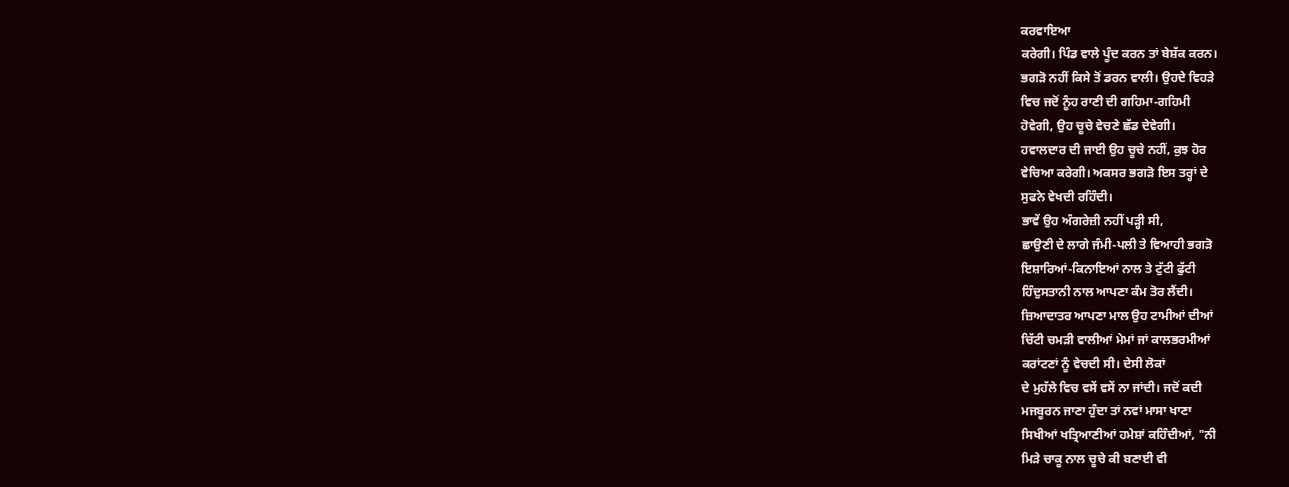ਕਰਵਾਇਆ
ਕਰੇਗੀ। ਪਿੰਡ ਵਾਲੇ ਪੂੰਦ ਕਰਨ ਤਾਂ ਬੇਸ਼ੱਕ ਕਰਨ।
ਭਗੜੋ ਨਹੀਂ ਕਿਸੇ ਤੋਂ ਡਰਨ ਵਾਲੀ। ਉਹਦੇ ਵਿਹੜੇ
ਵਿਚ ਜਦੋਂ ਨੂੰਹ ਰਾਣੀ ਦੀ ਗਹਿਮਾ-ਗਹਿਮੀ
ਹੋਵੇਗੀ, ਉਹ ਚੂਚੇ ਵੇਚਣੇ ਛੱਡ ਦੇਵੇਗੀ।
ਹਵਾਲਦਾਰ ਦੀ ਜਾਈ ਉਹ ਚੂਚੇ ਨਹੀਂ, ਕੁਝ ਹੋਰ
ਵੇਚਿਆ ਕਰੇਗੀ। ਅਕਸਰ ਭਗੜੋ ਇਸ ਤਰ੍ਹਾਂ ਦੇ
ਸੁਫਨੇ ਵੇਖਦੀ ਰਹਿੰਦੀ।
ਭਾਵੇਂ ਉਹ ਅੰਗਰੇਜ਼ੀ ਨਹੀਂ ਪੜ੍ਹੀ ਸੀ,
ਛਾਉਣੀ ਦੇ ਲਾਗੇ ਜੰਮੀ-ਪਲੀ ਤੇ ਵਿਆਹੀ ਭਗੜੋ
ਇਸ਼ਾਰਿਆਂ-ਕਿਨਾਇਆਂ ਨਾਲ ਤੇ ਟੁੱਟੀ ਫੁੱਟੀ
ਹਿੰਦੁਸਤਾਨੀ ਨਾਲ ਆਪਣਾ ਕੰਮ ਤੋਰ ਲੈਂਦੀ।
ਜ਼ਿਆਦਾਤਰ ਆਪਣਾ ਮਾਲ ਉਹ ਟਾਮੀਆਂ ਦੀਆਂ
ਚਿੱਟੀ ਚਮੜੀ ਵਾਲੀਆਂ ਮੇਮਾਂ ਜਾਂ ਕਾਲਭਰਮੀਆਂ
ਕਰਾਂਟਣਾਂ ਨੂੰ ਵੇਚਦੀ ਸੀ। ਦੇਸੀ ਲੋਕਾਂ
ਦੇ ਮੁਹੱਲੇ ਵਿਚ ਵਸੇਂ ਵਸੇਂ ਨਾ ਜਾਂਦੀ। ਜਦੋਂ ਕਦੀ
ਮਜਬੂਰਨ ਜਾਣਾ ਹੁੰਦਾ ਤਾਂ ਨਵਾਂ ਮਾਸਾ ਖਾਣਾ
ਸਿਖੀਆਂ ਖਤ੍ਰਿਆਣੀਆਂ ਹਮੇਸ਼ਾਂ ਕਹਿੰਦੀਆਂ, "ਨੀ
ਮਿੜੇ ਚਾਕੂ ਨਾਲ ਚੂਚੇ ਕੀ ਬਣਾਈ ਵੀ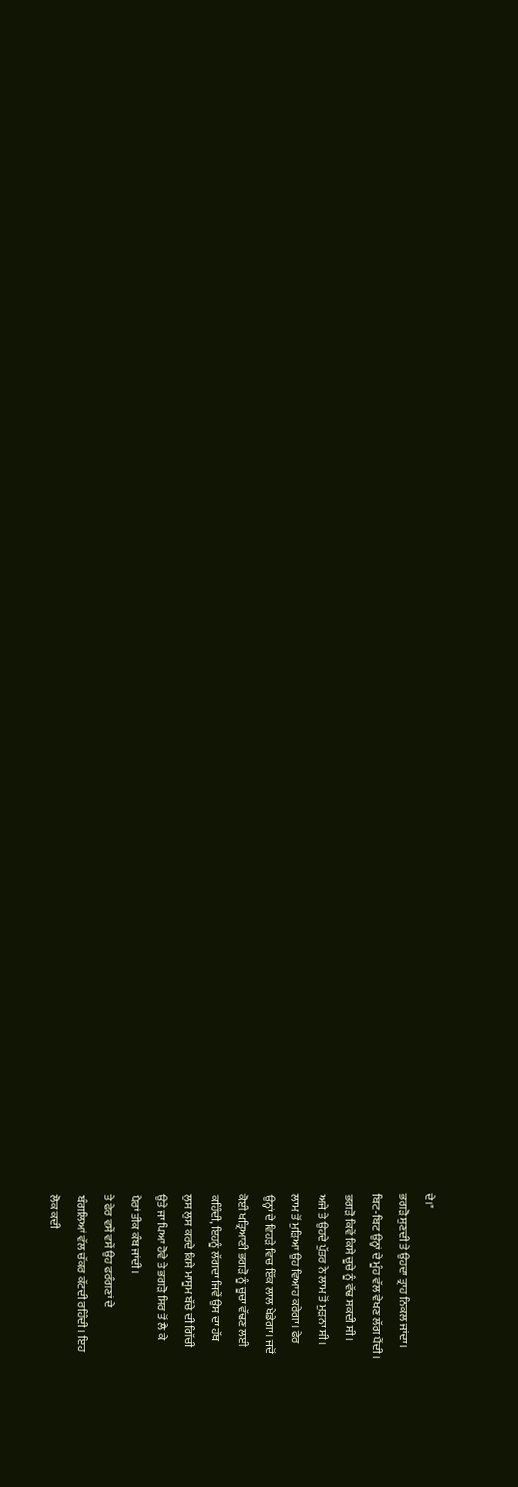ਦੇ।"
ਭਗੜੋ ਸੁਣਦੀ ਤੇ ਉਹਦਾ ਤ੍ਰਾਹ ਨਿਕਲ ਜਾਂਦਾ।
ਬਿਟ-ਬਿਟ ਉਨ੍ਹਾਂ ਦੇ ਮੂੰਹ ਵੱਲ ਵੇਖਣ ਲੱਗ ਪੈਂਦੀ।
ਭਗੜੋ ਕਿਵੇਂ ਕਿਸੇ ਚੂਚੇ ਨੂੰ ਵੱਢ ਸਕਦੀ ਸੀ।
ਅਜੇ ਤੇ ਉਹਦੇ ਪੁੱਤਰ ਨੇ ਲਾਮ ਤੋਂ ਮੁੜਨਾ ਸੀ।
ਲਾਮ ਤੋਂ ਮੁੜਿਆ ਉਹ ਵਿਆਹ ਕਰੇਗਾ। ਫੇਰ
ਉਨ੍ਹਾਂ ਦੇ ਵਿਹੜੇ ਵਿਚ ਇੱਕ ਲਾਲ ਖੇਡੇਗਾ। ਜਦੋਂ
ਕੋਈ ਖਤ੍ਰਿਆਣੀ ਭਗੜੋ ਨੂੰ ਚੂਚਾ ਵੱਢਣ ਲਈ
ਕਹਿੰਦੀ, ਇਹਨੂੰ ਲੱਗਦਾ ਜਿਵੇਂ ਉਸ ਦਾ ਹੱਥ
ਲੁਸ ਲੁਸ ਕਰਦੇ ਕਿਸੇ ਮਾਸੂਮ ਬੱਚੇ ਦੀ ਗਿੱਚੀ
ਉਤੇ ਜਾ ਪਿਆ ਹੋਵੇ ਤੇ ਭਗੜੋ ਸਿਰ ਤੋਂ ਲੈ ਕੇ
ਪੈਰਾਂ ਤੀਕ ਕੰਬ ਜਾਂਦੀ।
ਤੇ ਫੇਰ ਵਸੇਂ ਵਸੇਂ ਉਹ ਫਰੰਗਣਾਂ ਦੇ
ਬੰਗਲਿਆਂ ਵੱਲ ਚੱਕਰ ਕੱਟਦੀ ਰਹਿੰਦੀ। ਇਹ
ਲੋਕ ਕਦੀ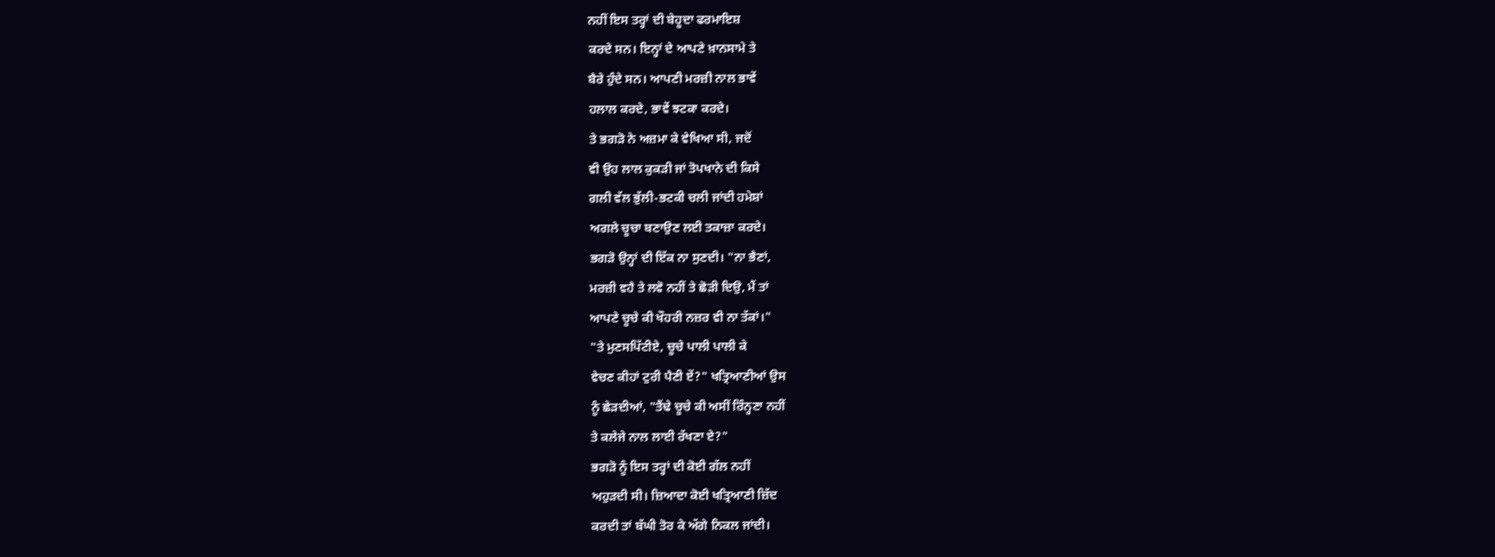ਨਹੀਂ ਇਸ ਤਰ੍ਹਾਂ ਦੀ ਬੇਹੂਦਾ ਫਰਮਾਇਸ਼
ਕਰਦੇ ਸਨ। ਇਨ੍ਹਾਂ ਦੇ ਆਪਣੇ ਖ਼ਾਨਸਾਮੇ ਤੇ
ਬੈਰੇ ਹੁੰਦੇ ਸਨ। ਆਪਣੀ ਮਰਜ਼ੀ ਨਾਲ ਭਾਵੇਂ
ਹਲਾਲ ਕਰਦੇ, ਭਾਵੇਂ ਝਟਕਾ ਕਰਦੇ।
ਤੇ ਭਗੜੋ ਨੇ ਅਜ਼ਮਾ ਕੇ ਵੇਖਿਆ ਸੀ, ਜਦੋਂ
ਵੀ ਉਹ ਲਾਲ ਕੁਕੜੀ ਜਾਂ ਤੋਪਖਾਨੇ ਦੀ ਕਿਸੇ
ਗਲੀ ਵੱਲ ਭੁੱਲੀ-ਭਟਕੀ ਚਲੀ ਜਾਂਦੀ ਹਮੇਸ਼ਾਂ
ਅਗਲੇ ਚੂਚਾ ਬਣਾਉਣ ਲਈ ਤਕਾਜ਼ਾ ਕਰਦੇ।
ਭਗੜੋ ਉਨ੍ਹਾਂ ਦੀ ਇੱਕ ਨਾ ਸੁਣਦੀ। "ਨਾ ਭੈਣਾਂ,
ਮਰਜ਼ੀ ਵਹੈ ਤੇ ਲਵੋ ਨਹੀਂ ਤੇ ਛੋੜੀ ਦਿਉ, ਮੈਂ ਤਾਂ
ਆਪਣੇ ਚੂਚੇ ਕੀ ਖੌਹਰੀ ਨਜ਼ਰ ਵੀ ਨਾ ਤੱਕਾਂ।"
"ਤੇ ਮੁਣਸਪਿੱਟੀਏ, ਚੂਚੇ ਪਾਲੀ ਪਾਲੀ ਕੇ
ਵੇਚਣ ਕੀਹਾਂ ਟੁਰੀ ਪੈਣੀ ਏਂ?" ਖਤ੍ਰਿਆਣੀਆਂ ਉਸ
ਨੂੰ ਛੇੜਦੀਆਂ, "ਤੈਂਢੇ ਚੂਚੇ ਕੀ ਅਸੀਂ ਰਿੰਨ੍ਹਣਾ ਨਹੀਂ
ਤੇ ਕਲੇਜੇ ਨਾਲ ਲਾਈ ਰੱਖਣਾ ਏ?"
ਭਗੜੋ ਨੂੰ ਇਸ ਤਰ੍ਹਾਂ ਦੀ ਕੋਈ ਗੱਲ ਨਹੀਂ
ਅਹੁੜਦੀ ਸੀ। ਜ਼ਿਆਦਾ ਕੋਈ ਖਤ੍ਰਿਆਣੀ ਜ਼ਿੱਦ
ਕਰਦੀ ਤਾਂ ਬੱਘੀ ਤੋਰ ਕੇ ਅੱਗੇ ਨਿਕਲ ਜਾਂਦੀ।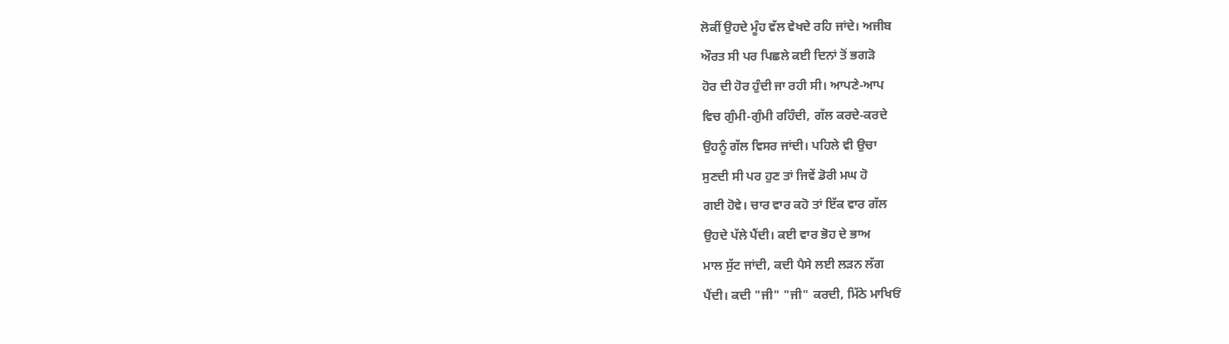ਲੋਕੀਂ ਉਹਦੇ ਮੂੰਹ ਵੱਲ ਵੇਖਦੇ ਰਹਿ ਜਾਂਦੇ। ਅਜੀਬ
ਔਰਤ ਸੀ ਪਰ ਪਿਛਲੇ ਕਈ ਦਿਨਾਂ ਤੋਂ ਭਗੜੋ
ਹੋਰ ਦੀ ਹੋਰ ਹੁੰਦੀ ਜਾ ਰਹੀ ਸੀ। ਆਪਣੇ-ਆਪ
ਵਿਚ ਗੁੰਮੀ-ਗੁੰਮੀ ਰਹਿੰਦੀ, ਗੱਲ ਕਰਦੇ-ਕਰਦੇ
ਉਹਨੂੰ ਗੱਲ ਵਿਸਰ ਜਾਂਦੀ। ਪਹਿਲੇ ਵੀ ਉਚਾ
ਸੁਣਦੀ ਸੀ ਪਰ ਹੁਣ ਤਾਂ ਜਿਵੇਂ ਡੋਰੀ ਮਘ ਹੋ
ਗਈ ਹੋਵੇ। ਚਾਰ ਵਾਰ ਕਹੋ ਤਾਂ ਇੱਕ ਵਾਰ ਗੱਲ
ਉਹਦੇ ਪੱਲੇ ਪੈਂਦੀ। ਕਈ ਵਾਰ ਭੋਹ ਦੇ ਭਾਅ
ਮਾਲ ਸੁੱਟ ਜਾਂਦੀ, ਕਦੀ ਪੈਸੇ ਲਈ ਲੜਨ ਲੱਗ
ਪੈਂਦੀ। ਕਦੀ "ਜੀ" "ਜੀ" ਕਰਦੀ, ਮਿੱਠੇ ਮਾਖਿਓਂ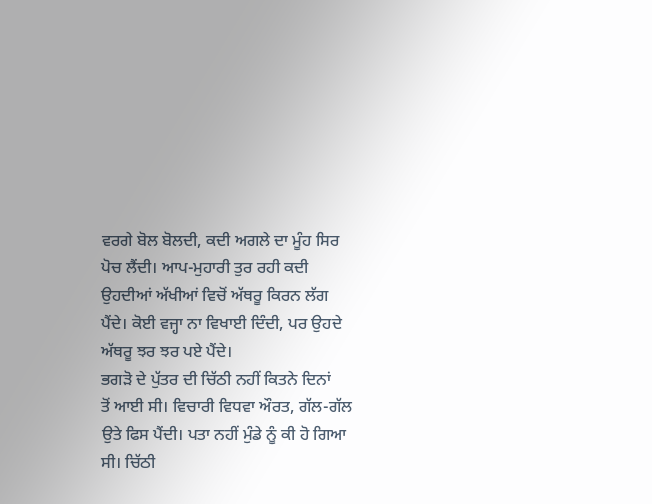ਵਰਗੇ ਬੋਲ ਬੋਲਦੀ, ਕਦੀ ਅਗਲੇ ਦਾ ਮੂੰਹ ਸਿਰ
ਪੋਚ ਲੈਂਦੀ। ਆਪ-ਮੁਹਾਰੀ ਤੁਰ ਰਹੀ ਕਦੀ
ਉਹਦੀਆਂ ਅੱਖੀਆਂ ਵਿਚੋਂ ਅੱਥਰੂ ਕਿਰਨ ਲੱਗ
ਪੈਂਦੇ। ਕੋਈ ਵਜ੍ਹਾ ਨਾ ਵਿਖਾਈ ਦਿੰਦੀ, ਪਰ ਉਹਦੇ
ਅੱਥਰੂ ਝਰ ਝਰ ਪਏ ਪੈਂਦੇ।
ਭਗੜੋ ਦੇ ਪੁੱਤਰ ਦੀ ਚਿੱਠੀ ਨਹੀਂ ਕਿਤਨੇ ਦਿਨਾਂ
ਤੋਂ ਆਈ ਸੀ। ਵਿਚਾਰੀ ਵਿਧਵਾ ਔਰਤ, ਗੱਲ-ਗੱਲ
ਉਤੇ ਫਿਸ ਪੈਂਦੀ। ਪਤਾ ਨਹੀਂ ਮੁੰਡੇ ਨੂੰ ਕੀ ਹੋ ਗਿਆ
ਸੀ। ਚਿੱਠੀ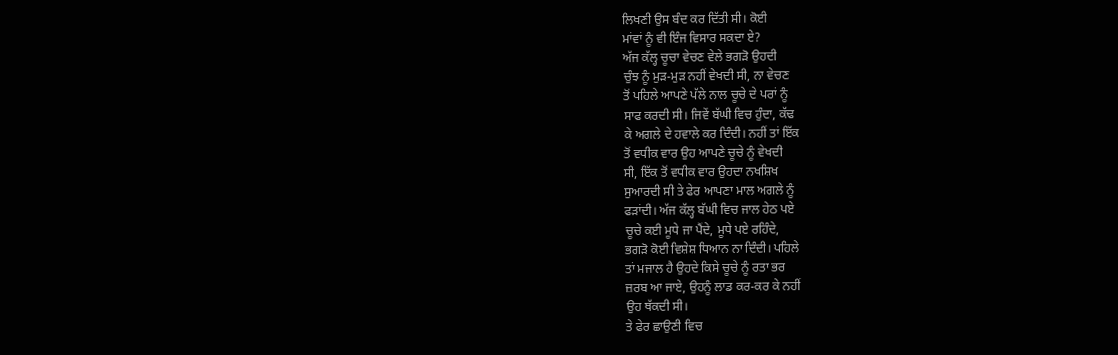ਲਿਖਣੀ ਉਸ ਬੰਦ ਕਰ ਦਿੱਤੀ ਸੀ। ਕੋਈ
ਮਾਂਵਾਂ ਨੂੰ ਵੀ ਇੰਜ ਵਿਸਾਰ ਸਕਦਾ ਏ?
ਅੱਜ ਕੱਲ੍ਹ ਚੂਚਾ ਵੇਚਣ ਵੇਲੇ ਭਗੜੋ ਉਹਦੀ
ਚੁੰਝ ਨੂੰ ਮੁੜ-ਮੁੜ ਨਹੀਂ ਵੇਖਦੀ ਸੀ, ਨਾ ਵੇਚਣ
ਤੋਂ ਪਹਿਲੇ ਆਪਣੇ ਪੱਲੇ ਨਾਲ ਚੂਚੇ ਦੇ ਪਰਾਂ ਨੂੰ
ਸਾਫ ਕਰਦੀ ਸੀ। ਜਿਵੇਂ ਬੱਘੀ ਵਿਚ ਹੁੰਦਾ, ਕੱਢ
ਕੇ ਅਗਲੇ ਦੇ ਹਵਾਲੇ ਕਰ ਦਿੰਦੀ। ਨਹੀਂ ਤਾਂ ਇੱਕ
ਤੋਂ ਵਧੀਕ ਵਾਰ ਉਹ ਆਪਣੇ ਚੂਚੇ ਨੂੰ ਵੇਖਦੀ
ਸੀ, ਇੱਕ ਤੋਂ ਵਧੀਕ ਵਾਰ ਉਹਦਾ ਨਖਸ਼ਿਖ
ਸੁਆਰਦੀ ਸੀ ਤੇ ਫੇਰ ਆਪਣਾ ਮਾਲ ਅਗਲੇ ਨੂੰ
ਫੜਾਂਦੀ। ਅੱਜ ਕੱਲ੍ਹ ਬੱਘੀ ਵਿਚ ਜਾਲ ਹੇਠ ਪਏ
ਚੂਚੇ ਕਈ ਮੂਧੇ ਜਾ ਪੈਂਦੇ, ਮੂਧੇ ਪਏ ਰਹਿੰਦੇ,
ਭਗੜੋ ਕੋਈ ਵਿਸ਼ੇਸ਼ ਧਿਆਨ ਨਾ ਦਿੰਦੀ। ਪਹਿਲੇ
ਤਾਂ ਮਜਾਲ ਹੈ ਉਹਦੇ ਕਿਸੇ ਚੂਚੇ ਨੂੰ ਰਤਾ ਭਰ
ਜ਼ਰਬ ਆ ਜਾਏ, ਉਹਨੂੰ ਲਾਡ ਕਰ-ਕਰ ਕੇ ਨਹੀਂ
ਉਹ ਥੱਕਦੀ ਸੀ।
ਤੇ ਫੇਰ ਛਾਉਣੀ ਵਿਚ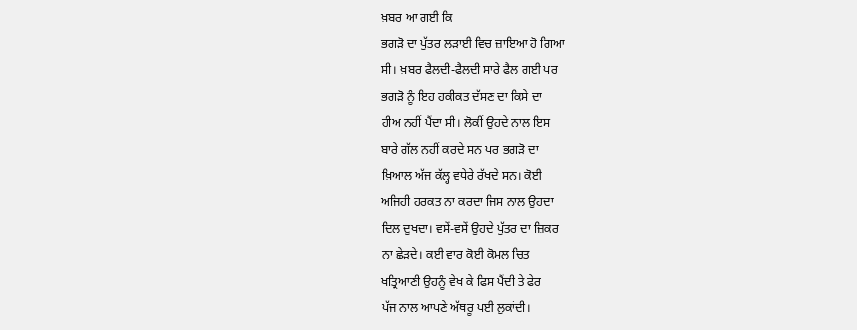ਖ਼ਬਰ ਆ ਗਈ ਕਿ
ਭਗੜੋ ਦਾ ਪੁੱਤਰ ਲੜਾਈ ਵਿਚ ਜ਼ਾਇਆ ਹੋ ਗਿਆ
ਸੀ। ਖ਼ਬਰ ਫੈਲਦੀ-ਫੈਲਦੀ ਸਾਰੇ ਫੈਲ ਗਈ ਪਰ
ਭਗੜੋ ਨੂੰ ਇਹ ਹਕੀਕਤ ਦੱਸਣ ਦਾ ਕਿਸੇ ਦਾ
ਹੀਅ ਨਹੀਂ ਪੈਂਦਾ ਸੀ। ਲੋਕੀਂ ਉਹਦੇ ਨਾਲ ਇਸ
ਬਾਰੇ ਗੱਲ ਨਹੀਂ ਕਰਦੇ ਸਨ ਪਰ ਭਗੜੋ ਦਾ
ਖ਼ਿਆਲ ਅੱਜ ਕੱਲ੍ਹ ਵਧੇਰੇ ਰੱਖਦੇ ਸਨ। ਕੋਈ
ਅਜਿਹੀ ਹਰਕਤ ਨਾ ਕਰਦਾ ਜਿਸ ਨਾਲ ਉਹਦਾ
ਦਿਲ ਦੁਖਦਾ। ਵਸੇਂ-ਵਸੇਂ ਉਹਦੇ ਪੁੱਤਰ ਦਾ ਜ਼ਿਕਰ
ਨਾ ਛੇੜਦੇ। ਕਈ ਵਾਰ ਕੋਈ ਕੋਮਲ ਚਿਤ
ਖਤ੍ਰਿਆਣੀ ਉਹਨੂੰ ਵੇਖ ਕੇ ਫਿਸ ਪੈਂਦੀ ਤੇ ਫੇਰ
ਪੱਜ ਨਾਲ ਆਪਣੇ ਅੱਥਰੂ ਪਈ ਲੁਕਾਂਦੀ।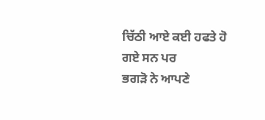ਚਿੱਠੀ ਆਏ ਕਈ ਹਫਤੇ ਹੋ ਗਏ ਸਨ ਪਰ
ਭਗੜੋ ਨੇ ਆਪਣੇ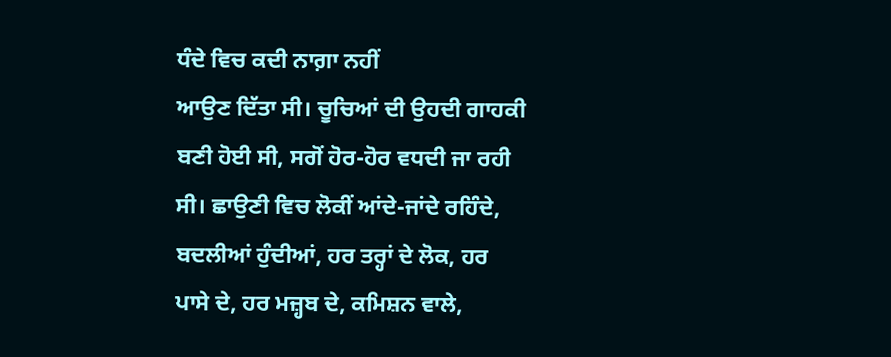ਧੰਦੇ ਵਿਚ ਕਦੀ ਨਾਗ਼ਾ ਨਹੀਂ
ਆਉਣ ਦਿੱਤਾ ਸੀ। ਚੂਚਿਆਂ ਦੀ ਉਹਦੀ ਗਾਹਕੀ
ਬਣੀ ਹੋਈ ਸੀ, ਸਗੋਂ ਹੋਰ-ਹੋਰ ਵਧਦੀ ਜਾ ਰਹੀ
ਸੀ। ਛਾਉਣੀ ਵਿਚ ਲੋਕੀਂ ਆਂਦੇ-ਜਾਂਦੇ ਰਹਿੰਦੇ,
ਬਦਲੀਆਂ ਹੁੰਦੀਆਂ, ਹਰ ਤਰ੍ਹਾਂ ਦੇ ਲੋਕ, ਹਰ
ਪਾਸੇ ਦੇ, ਹਰ ਮਜ਼੍ਹਬ ਦੇ, ਕਮਿਸ਼ਨ ਵਾਲੇ,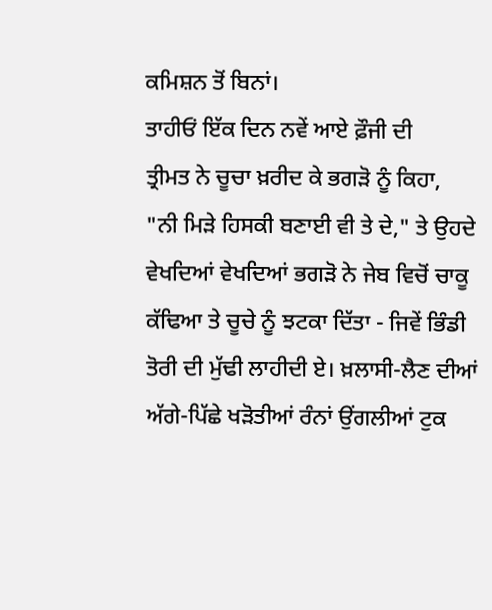ਕਮਿਸ਼ਨ ਤੋਂ ਬਿਨਾਂ।
ਤਾਹੀਓਂ ਇੱਕ ਦਿਨ ਨਵੇਂ ਆਏ ਫ਼ੌਜੀ ਦੀ
ਤ੍ਰੀਮਤ ਨੇ ਚੂਚਾ ਖ਼ਰੀਦ ਕੇ ਭਗੜੋ ਨੂੰ ਕਿਹਾ,
"ਨੀ ਮਿੜੇ ਹਿਸਕੀ ਬਣਾਈ ਵੀ ਤੇ ਦੇ," ਤੇ ਉਹਦੇ
ਵੇਖਦਿਆਂ ਵੇਖਦਿਆਂ ਭਗੜੋ ਨੇ ਜੇਬ ਵਿਚੋਂ ਚਾਕੂ
ਕੱਢਿਆ ਤੇ ਚੂਚੇ ਨੂੰ ਝਟਕਾ ਦਿੱਤਾ - ਜਿਵੇਂ ਭਿੰਡੀ
ਤੋਰੀ ਦੀ ਮੁੱਢੀ ਲਾਹੀਦੀ ਏ। ਖ਼ਲਾਸੀ-ਲੈਣ ਦੀਆਂ
ਅੱਗੇ-ਪਿੱਛੇ ਖੜੋਤੀਆਂ ਰੰਨਾਂ ਉਂਗਲੀਆਂ ਟੁਕ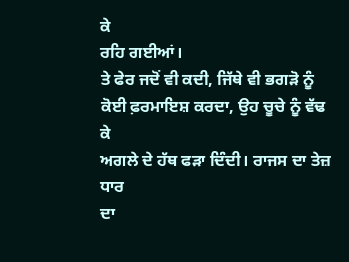ਕੇ
ਰਹਿ ਗਈਆਂ।
ਤੇ ਫੇਰ ਜਦੋਂ ਵੀ ਕਦੀ, ਜਿੱਥੇ ਵੀ ਭਗੜੋ ਨੂੰ
ਕੋਈ ਫ਼ਰਮਾਇਸ਼ ਕਰਦਾ, ਉਹ ਚੂਚੇ ਨੂੰ ਵੱਢ ਕੇ
ਅਗਲੇ ਦੇ ਹੱਥ ਫੜਾ ਦਿੰਦੀ। ਰਾਜਸ ਦਾ ਤੇਜ਼ ਧਾਰ
ਦਾ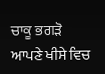ਚਾਕੂ ਭਗੜੋ ਆਪਣੇ ਖੀਸੇ ਵਿਚ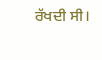ਰੱਖਦੀ ਸੀ।